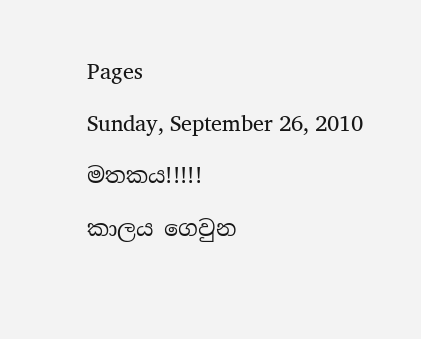Pages

Sunday, September 26, 2010

මතකය!!!!!

කාලය ගෙවුන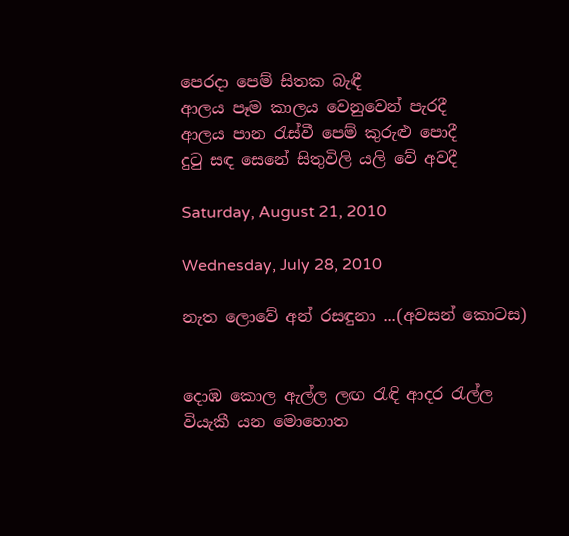පෙරදා පෙම් සිතක බැඳී
ආලය පෑම කාලය වෙනුවෙන් පැරදී
ආලය පාන රැස්වී පෙම් කුරුළු පොදී
දුටු සඳ සෙනේ සිතුවිලි යලි වේ අවදී

Saturday, August 21, 2010

Wednesday, July 28, 2010

නැත ලොවේ අන් රසඳුනා ...(අවසන් කොටස)


දොඹ කොල ඇල්ල ලඟ රැඳි ආදර රැල්ල
වියැකී යන මොහොත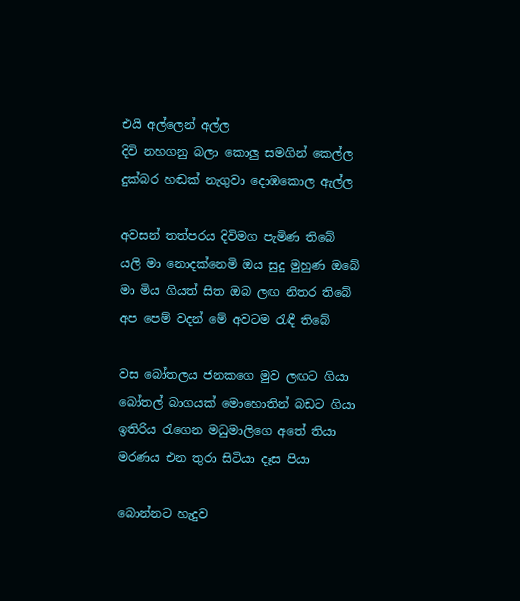එයි අල්ලෙන් අල්ල
දිවි නහගනු බලා කොලු සමගින් කෙල්ල
දුක්බර හඬක් නැගුවා දොඹකොල ඇල්ල

අවසන් තත්පරය දිවිමග පැමිණ තිබේ
යලි මා නොදක්නෙමි ඔය සුදු මුහුණ ඔබේ
මා මිය ගියත් සිත ඔබ ලඟ නිතර තිබේ
අප පෙම් වදන් මේ අවටම රැඳී තිබේ

වස බෝතලය ජනකගෙ මුව ලඟට ගියා
බෝතල් බාගයක් මොහොතින් බඩට ගියා
ඉතිරිය රැගෙන මධුමාලිගෙ අතේ තියා
මරණය එන තුරා සිටියා දෑස පියා

බොන්නට හැදුව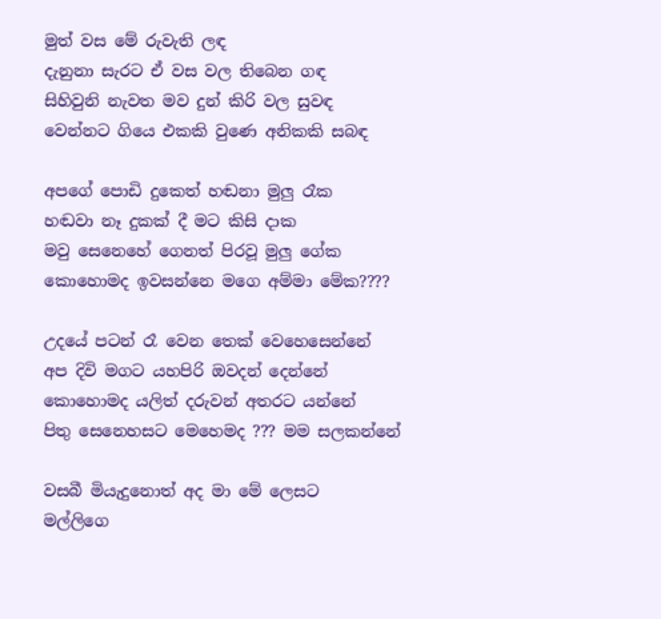මුත් වස මේ රුවැති ලඳ
දැනුනා සැරට ඒ වස වල තිබෙන ගඳ
සිහිවුනි නැවත මව දුන් කිරි වල සුවඳ
වෙන්නට ගියෙ එකකි වුණෙ අනිකකි සබඳ

අපගේ පොඩි දුකෙත් හඬනා මුලු රෑක
හඬවා නෑ දුකක් දී මට කිසි දාක
මවු සෙනෙහේ ගෙනත් පිරවූ මුලු ගේක
කොහොමද ඉවසන්නෙ මගෙ අම්මා මේක????

උදයේ පටන් රෑ වෙන තෙක් වෙහෙසෙන්නේ
අප දිවි මගට යහපිරි ඔවදන් දෙන්නේ
කොහොමද යලිත් දරුවන් අතරට යන්නේ
පිතු සෙනෙහසට මෙහෙමද ??? මම සලකන්නේ

වසබී මියැදුනොත් අද මා මේ ලෙසට
මල්ලිගෙ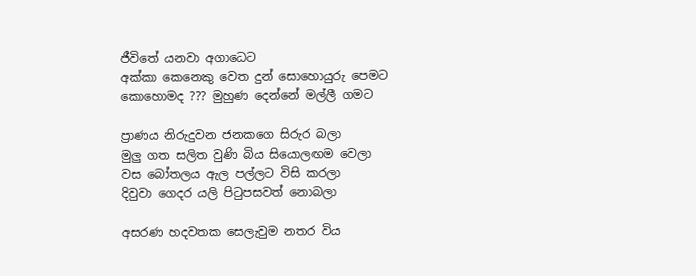ජීවිතේ යනවා අගාධෙට
අක්කා කෙනෙකු වෙත දුන් සොහොයුරු පෙමට
කොහොමද ??? මුහුණ දෙන්නේ මල්ලී ගමට

ප්‍රාණය නිරුදුවන ජනකගෙ සිරුර බලා
මුලු ගත සලිත වුණි බිය සියොලඟම වෙලා
වස බෝතලය ඇල පල්ලට විසි කරලා
දිවුවා ගෙදර යලි පිටුපසවත් නොබලා

අසරණ හදවතක සෙලැවුම නතර විය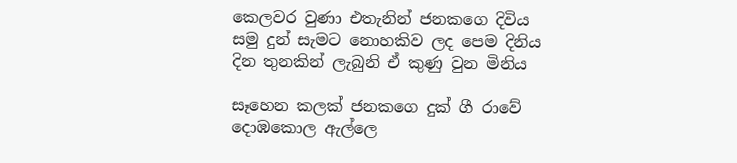කෙලවර වුණා එතැනින් ජනකගෙ දිවිය
සමු දුන් සැමට නොහකිව ලද පෙම දිනිය
දින තුනකින් ලැබුනි ඒ කුණු වුන මිනිය

සෑහෙන කලක් ජනකගෙ දුක් ගී රාවේ
දොඹකොල ඇල්ලෙ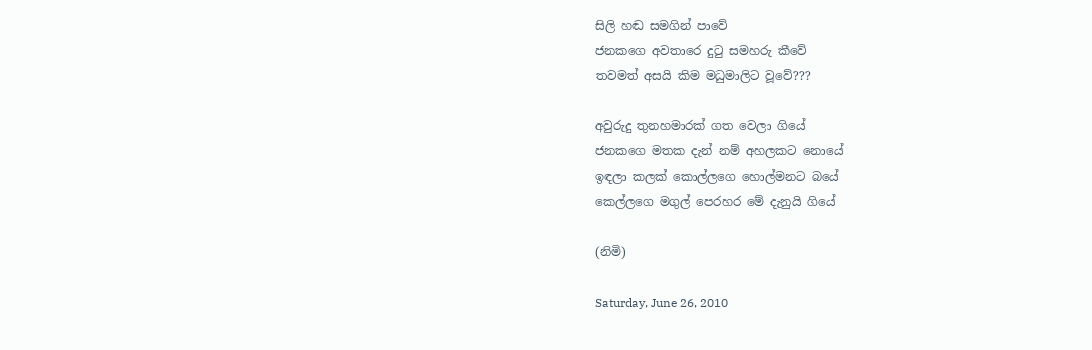සිලි හඬ සමගින් පාවේ
ජනකගෙ අවතාරෙ දුටු සමහරු කීවේ
තවමත් අසයි කිම මධුමාලිට වූවේ???

අවුරුදු තුනහමාරක් ගත වෙලා ගියේ
ජනකගෙ මතක දැන් නම් අහලකට ‍නොයේ
ඉඳලා කලක් කොල්ලගෙ හොල්මනට බයේ
කෙල්ලගෙ මගුල් පෙරහර මේ දැනුයි ගියේ

(නිමි)

Saturday, June 26, 2010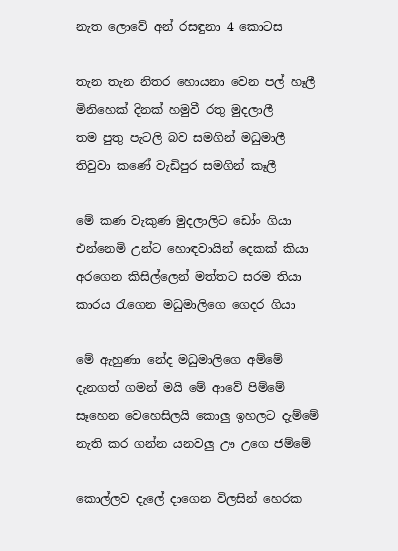නැත ලොවේ අන් රසඳුනා 4 කොටස

තැන තැන නිතර හොයනා වෙන පල් හෑලී
මිනිහෙක් දිනක් හමුවී රතු මුදලාලී
තම පුතු පැටලි බව සමගින් මධුමාලී
තිවුවා කණේ වැඩිපුර සමගින් කෑලී

මේ කණ වැකුණ මුදලාලිට ඩෝං ගියා
එන්නෙමි උන්ට හොඳවායින් දෙකක් කියා
අරගෙන කිසිල්ලෙන් මත්තට සරම තියා
කාරය රැගෙන මධුමාලිගෙ ගෙදර ගියා

මේ ඇහුණා නේද මධුමාලිගෙ අම්මේ
දැනගත් ගමන් මයි මේ ආවේ පිම්මේ
සෑහෙන වෙහෙසිලයි කොලු ඉහලට දැම්මේ
නැති කර ගන්න යනවලු ඌ උගෙ ජම්මේ

කොල්ලව දැලේ දාගෙන විලසින් හෙරක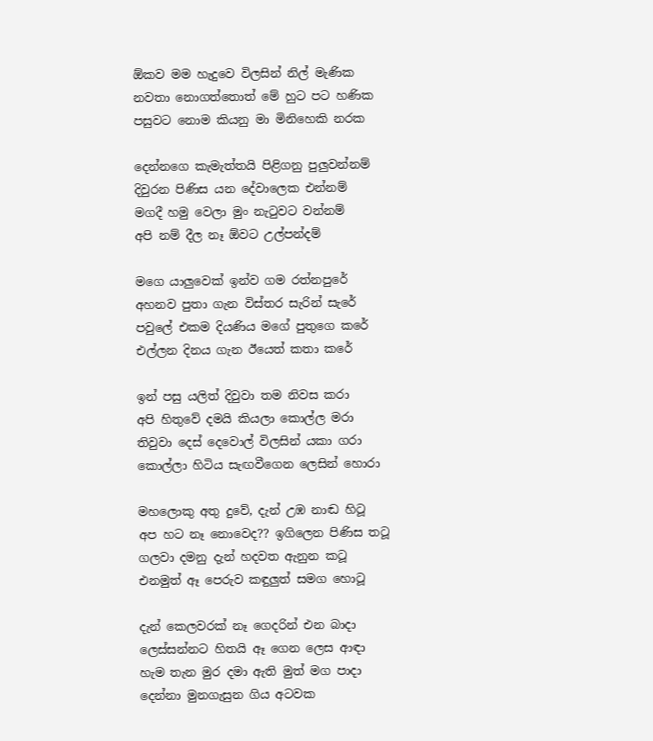ඕකව මම හැදුවෙ විලසින් නිල් මැණික
නවතා නොගත්තොත් මේ හුට පට හණික
පසුවට නොම කියනු මා මිනිහෙකි නරක

දෙන්නගෙ කැමැත්තයි පිළිගනු පුලුවන්නම්
දිවුරන පිණිස යන දේවාලෙක එන්නම්
මගදී හමු වෙලා මුං නැටුවට වන්නම්
අපි නම් දීල නෑ ඕවට උල්පන්දම්

මගෙ යාලුවෙක් ඉන්ව ගම රත්නපුරේ
අහනව පුතා ගැන විස්තර සැරින් සැරේ
පවුලේ එකම දියණිය මගේ පුතුගෙ කරේ
එල්ලන දිනය ගැන ඊයෙත් කතා කරේ

ඉන් පසු යලිත් දිවුවා තම නිවස කරා
අපි හිතුවේ දමයි කියලා කොල්ල මරා
තිවුවා දෙස් දෙවොල් විලසින් යකා ගරා
කොල්ලා හිටිය සැඟවීගෙන ලෙසින් හොරා

මහලොකු අතු දුවේ, දැන් උඹ නාඬ හිටූ
අප හට නෑ නොවෙද?? ඉගිලෙන පිණිස තටූ
ගලවා දමනු දැන් හදවත ඇනුන කටූ
එනමුත් ඈ පෙරුව කඳුලුත් සමග හොටූ

දැන් කෙලවරක් නෑ ගෙදරින් එන බාදා
ලෙස්සන්නට හිතයි ඈ ගෙන ලෙස ආඳා
හැම තැන මුර දමා ඇති මුත් මග පාදා
දෙන්නා මුනගැසුන ගිය අටවක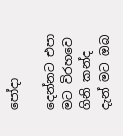පෝදා

දෙන්නට එපා මට විරහවෙ ගිනි කන්ද
දැන් මට ඔබ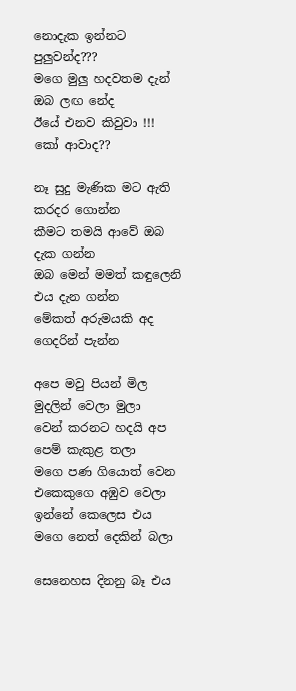නොදැක ඉන්නට පුලුවන්ද???
මගෙ මුලු හදවතම දැන් ඔබ ලඟ නේද
ඊයේ එනව කිවුවා !!! කෝ ආවාද??

නෑ සුදු මැණික මට ඇති කරදර ගොන්න
කීමට තමයි ආවේ ඔබ දැක ගන්න
ඔබ මෙන් මමත් කඳුලෙනි එය දැන ගන්න
මේකත් අරුමයකි අද ගෙදරින් පැන්න

අපෙ මවු පියන් මිල මුදලින් වෙලා මුලා
වෙන් කරනට හදයි අප පෙම් කැකුළ තලා
මගෙ පණ ගියොත් වෙන එකෙකුගෙ අඹුව වෙලා
ඉන්නේ කෙලෙස එය මගෙ නෙත් දෙකින් බලා

සෙනෙහස දිනනු බෑ එය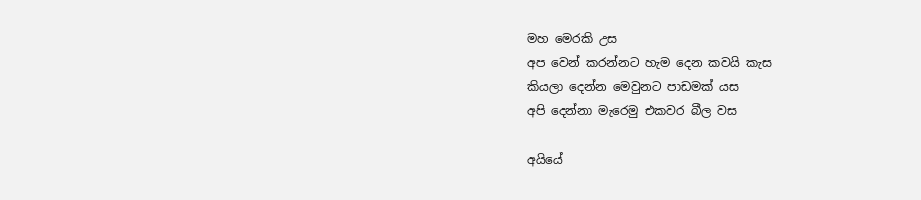මහ මෙරකි උස
අප වෙන් කරන්නට හැම දෙන කවයි කැස
කියලා දෙන්න මෙවුනට පාඩමක් යස
අපි දෙන්නා මැරෙමු එකවර බීල වස

අයියේ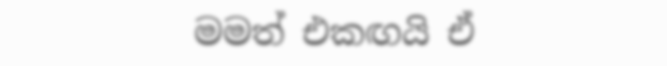මමත් එකඟයි ඒ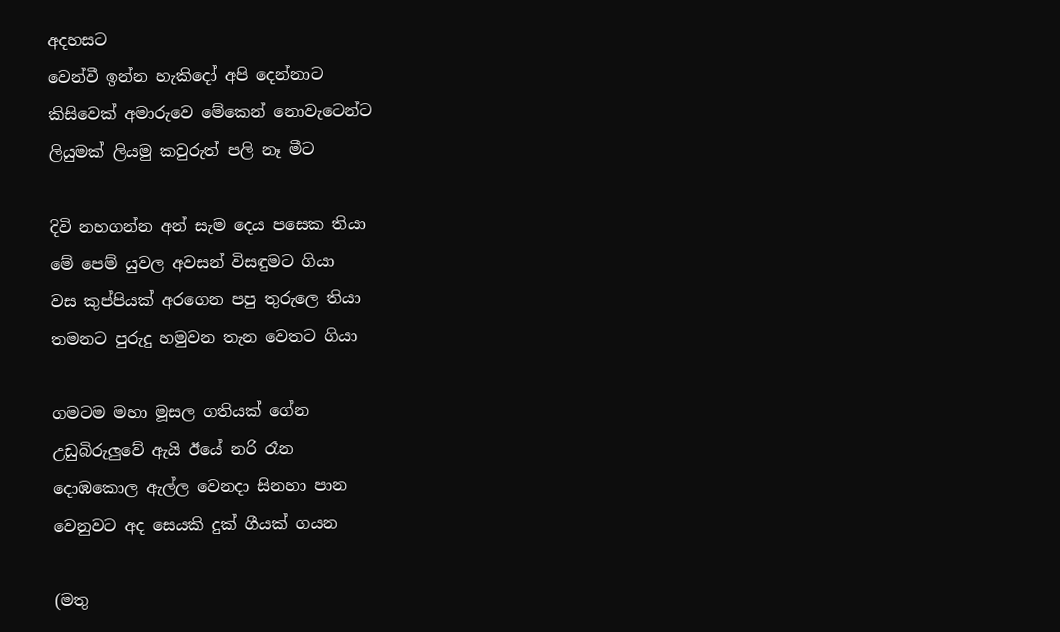අදහසට
වෙන්වී ඉන්න හැකිදෝ අපි දෙන්නාට
කිසිවෙක් අමාරුවෙ මේකෙන් නොවැටෙන්ට
ලියුමක් ලියමු කවුරුත් පලි නෑ මීට

දිවි නහගන්න අන් සැම දෙය පසෙක තියා
මේ පෙම් යුවල අවසන් විසඳුමට ගියා
වස කුප්පියක් අරගෙන පපු තුරුලෙ තියා
තමනට පුරුදු හමුවන තැන වෙතට ගියා

ගමටම මහා මූසල ගතියක් ගේන
උඩුබිරුලුවේ ඇයි ඊයේ නරි රෑන
දොඹකොල ඇල්ල වෙනදා සිනහා පාන
වෙනුවට අද සෙයකි දුක් ගීයක් ගයන

(මතු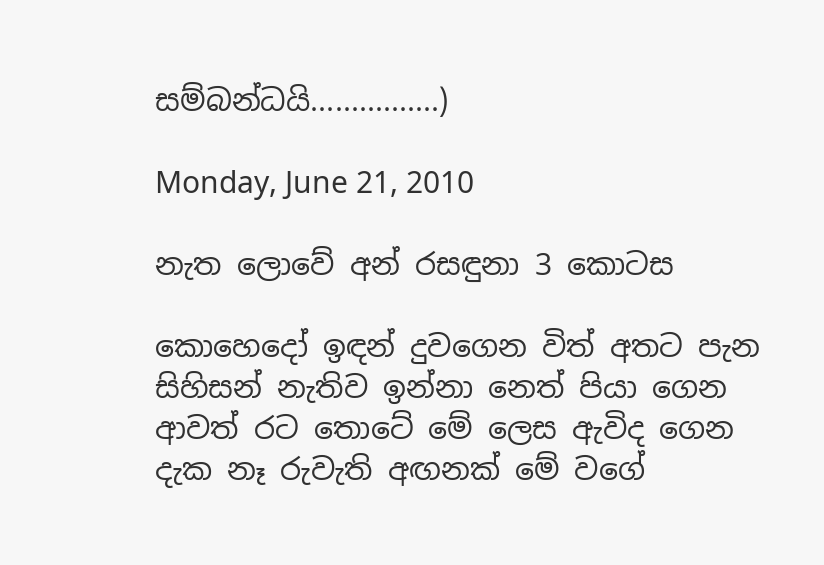සම්බන්ධයි................)

Monday, June 21, 2010

නැත ලොවේ අන් රසඳුනා 3 කොටස

කොහෙදෝ ඉඳන් දුවගෙන විත් අතට පැන
සිහිසන් නැතිව ඉන්නා නෙත් පියා ගෙන
ආවත් රට තොටේ මේ ලෙස ඇවිද ගෙන
දැක නෑ රුවැති අඟනක් මේ වගේ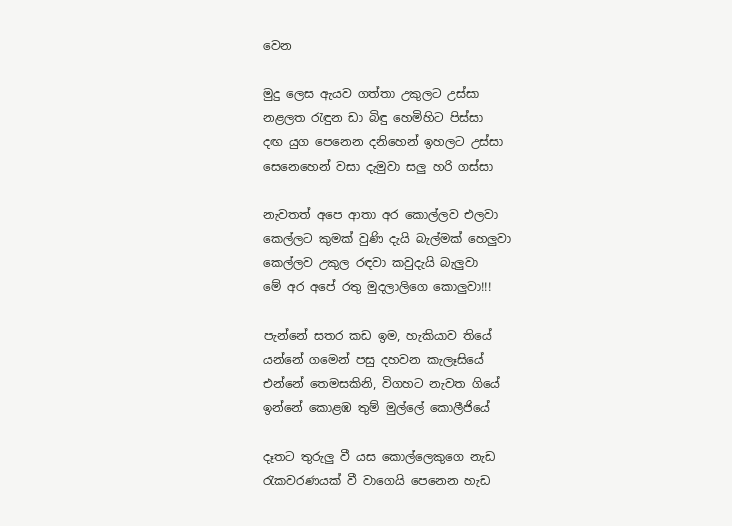වෙන

මුදු ලෙස ඇයව ගත්තා උකුලට උස්සා
නළලත රැඳුන ඩා බිඳු හෙමිහිට පිස්සා
දඟ යුග පෙනෙන දනිහෙන් ඉහලට උස්සා
සෙනෙහෙන් වසා දැමුවා සලු හරි ගස්සා

නැවතත් අපෙ ආතා අර කොල්ලව එලවා
කෙල්ලට කුමක් වුණි දැයි බැල්මක් හෙලුවා
කෙල්ලව උකුල රඳවා කවුදැයි බැලුවා
මේ අර අපේ රතු මුදලාලිගෙ කොලුවා!!!

පැන්නේ සතර කඩ ඉම, හැකියාව තියේ
යන්නේ ගමෙන් පසු දහවන කැලෑසියේ
එන්නේ තෙමසකිනි, විගහට නැවත ගියේ
ඉන්නේ කොළඹ තුම් මුල්ලේ කොලීජියේ

දෑතට තුරුලු වී යස කොල්ලෙකුගෙ නැඩ
රැකවරණයක් වී වාගෙයි පෙනෙන හැඩ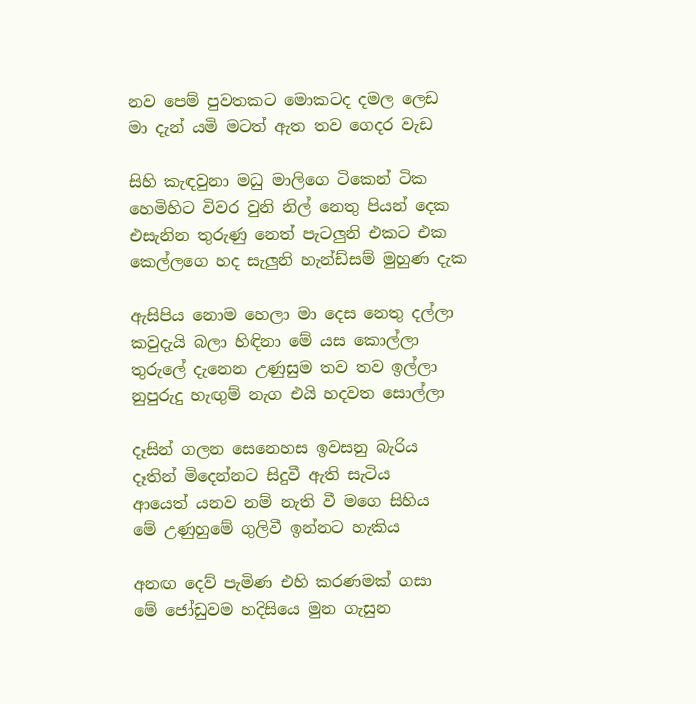නව පෙම් පුවතකට මොකටද දමල ලෙඩ
මා දැන් යමි මටත් ඇත තව ගෙදර වැඩ

සිහි කැඳවුනා මධු මාලිගෙ ටිකෙන් ටික
හෙමිහිට විවර වුනි නිල් නෙතු පියන් දෙක
එසැනින තුරුණු නෙත් පැටලුනි එකට එක
කෙල්ලගෙ හද සැලුනි හැන්ඩ්සම් මුහුණ දැක

ඇසිපිය නොම හෙලා මා දෙස නෙතු දල්ලා
කවුදැයි බලා හිඳිනා මේ යස කොල්ලා
තුරුලේ දැනෙන උණුසුම තව තව ඉල්ලා
නුපුරුදු හැඟුම් නැග එයි හදවත සොල්ලා

දෑසින් ගලන සෙනෙහස ඉවසනු බැරිය
දෑතින් මිදෙන්නට සිදුවී ඇති සැටිය
ආයෙත් යනව නම් නැති වී මගෙ සිහිය
මේ උණුහුමේ ගුලිවී ඉන්නට හැකිය

අනඟ දෙව් පැමිණ එහි කරණමක් ගසා
මේ ජෝඩුවම හදිසියෙ මුන ගැසුන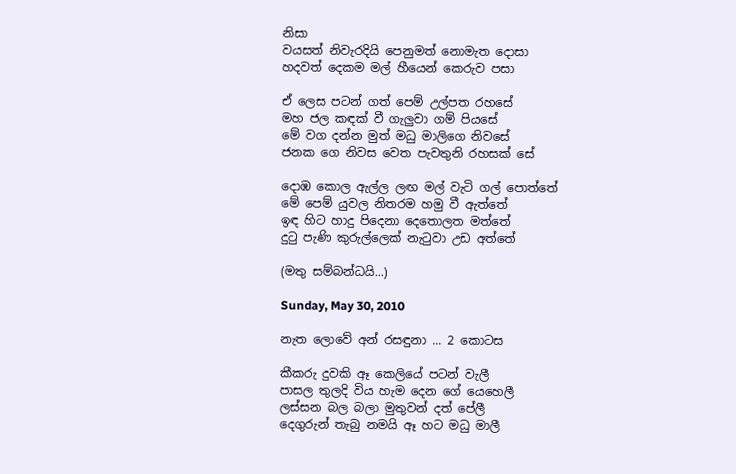නිසා
වයසත් නිවැරදියි පෙනුමත් නොමැත දොසා
හදවත් දෙකම මල් හීයෙන් කෙරුව පසා

ඒ ලෙස පටන් ගත් පෙම් උල්පත රහසේ
මහ ජල කඳක් වී ගැලුවා ගම් පියසේ
මේ වග දන්න මුත් මධු මාලිගෙ නිවසේ
ජනක ගෙ නිවස වෙත පැවතුනි රහසක් සේ

දොඹ කොල ඇල්ල ලඟ මල් වැටි ගල් පොත්තේ
මේ පෙම් යුවල නිතරම හමු වී ඇත්තේ
ඉඳ හිට හාදු පිදෙනා දෙතොලත මත්තේ
දුටු පැණි කුරුල්ලෙක් නැටුවා උඩ අත්තේ

(මතු සම්බන්ධයි...)

Sunday, May 30, 2010

නැත ලොවේ අන් රසඳුනා ... 2 කොටස

කීකරු දුවකි ඈ කෙලියේ පටන් වැලී
පාසල තුලදි විය හැම දෙන ගේ යෙහෙලී
ලස්සන බල බලා මුතුවන් දත් පේලී
දෙගුරුන් තැබු නමයි ඈ හට මධු මාලී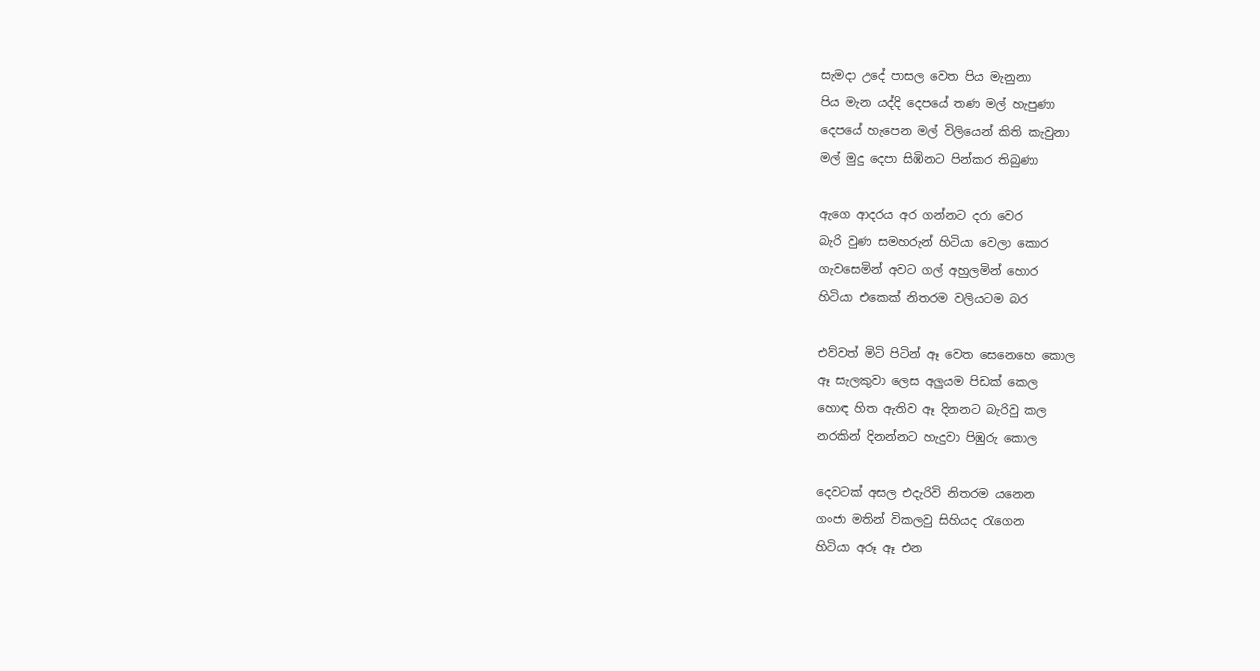සැමදා උදේ පාසල වෙත පිය මැනුනා
පිය මැන යද්දි දෙපයේ තණ මල් හැපුණා
දෙපයේ හැපෙන මල් විලියෙන් කිති කැවුනා
මල් මුදු දෙපා සිඹිනට පින්කර තිබුණා

ඇගෙ ආදරය අර ගන්නට දරා වෙර
බැරි වුණ සමහරුන් හිටියා වෙලා කොර
ගැවසෙමින් අවට ගල් අහුලමින් හොර
හිටියා එකෙක් නිතරම වලියටම බර

එව්වත් මිටි පිටින් ඈ වෙත සෙනෙහෙ කොල
ඈ සැලකුවා ලෙස අලුයම පිඩක් කෙල
හොඳ හිත ඇතිව ඈ දිනනට බැරිවු කල
නරකින් දිනන්නට හැදුවා පිඹුරු කොල

දෙවටක් අසල එදැරිවි නිතරම යනෙන
ගංජා මතින් විකලවු සිහියද රැගෙන
හිටියා අරූ ඈ එන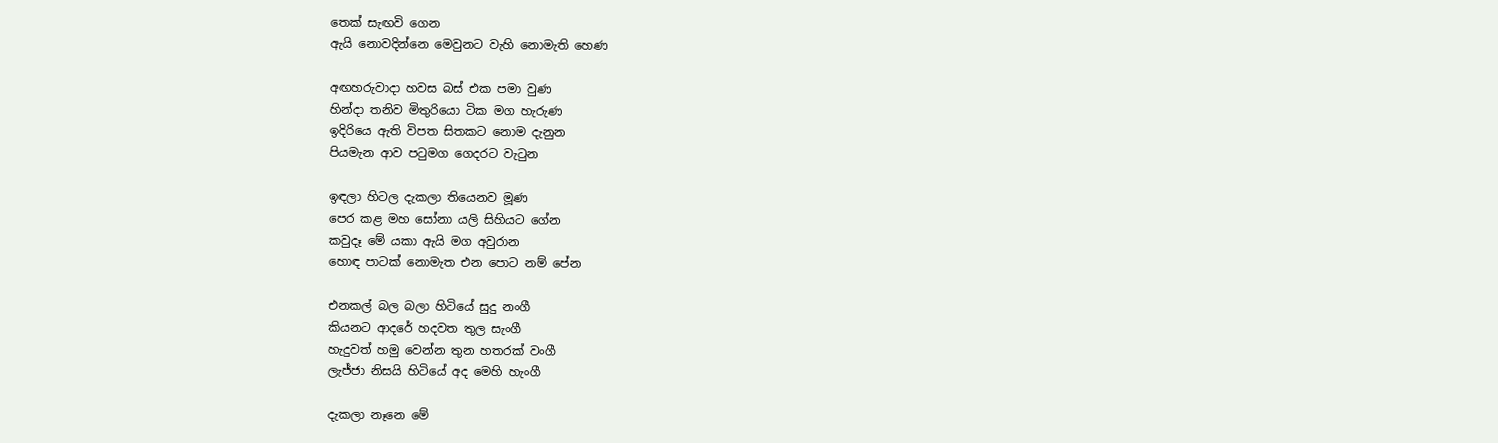තෙක් සැඟවි ගෙන
ඇයි නොවදින්නෙ මෙවුනට වැහි නොමැති හෙණ

අඟහරුවාදා හවස බස් එක පමා වුණ
හින්දා තනිව මිතුරියො ටික මග හැරුණ
ඉදිරියෙ ඇති විපත සිතකට නොම දැනුන
පියමැන ආව පටුමග ගෙදරට වැටුන

ඉඳලා හිටල දැකලා තියෙනව මූණ
පෙර කළ මහ සෝනා යලි සිහියට ගේන
කවුදෑ මේ යකා ඇයි මග අවුරාන
හොඳ පාටක් නොමැත එන පොට නම් පේන

එනකල් බල බලා හි‍ටියේ සුදු නංගී
කියනට ආදරේ හදවත තුල සැංගී
හැදුවත් හමු වෙන්න තුන හතරක් වංගී
ලැජ්ජා නිසයි හිටියේ අද මෙහි හැංගී

දැකලා නෑනෙ මේ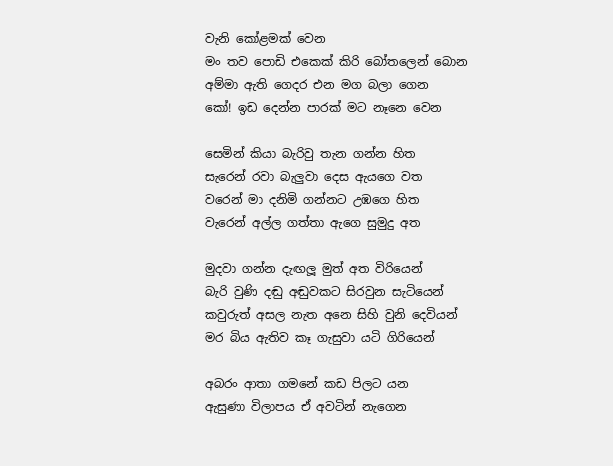වැනි කෝළමක් වෙන
මං තව පොඩි එකෙක් කිරි බෝතලෙන් බොන
අම්මා ඇති ගෙදර එන මග බලා ගෙන
කෝ! ඉඩ දෙන්න පාරක් මට නෑනෙ වෙන

සෙමින් කියා බැරිවු තැන ගන්න හිත
සැරෙන් රවා බැලුවා දෙස ඇයගෙ වත
වරෙන් මා දනිමි ගන්නට උඹගෙ හිත
වැරෙන් අල්ල ගත්තා ඇගෙ සුමුදු අත

මුදවා ගන්න දැඟලූ මුත් අත විරියෙන්
බැරි වුණි දඬු අඬුවකට සිරවුන සැටියෙන්
කවුරුත් අසල නැත අනෙ සිහි වුනි දෙවියන්
මර බිය ඇතිව කෑ ගැසුවා යටි ගිරියෙන්

අබරං ආතා ගමනේ කඩ පිලට යන
ඇසුණා විලාපය ඒ අවටින් නැගෙන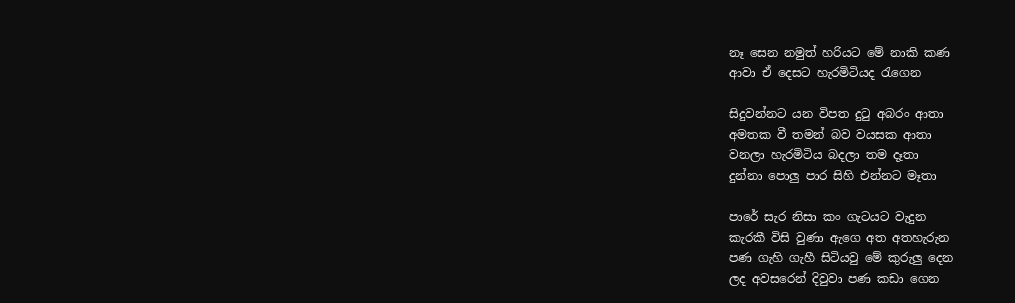නෑ සෙන නමුත් හරියට මේ නාකි කණ
ආවා ඒ දෙසට හැරමිටියද රැගෙන

සිදුවන්නට යන විපත දුටු අබරං ආතා
අමතක වී තමන් බව වයසක ආතා
වනලා හැරමිටිය බදලා තම දෑතා
දුන්නා පොලු පාර සිහි එන්නට මෑතා

පාරේ සැර නිසා කං ගැටයට වැදුන
කැරකී විසි වුණා ඇගෙ අත අතහැරුන
පණ ගැහි ගැහී සිටියවු මේ කුරුලු දෙන
ලද අවසරෙන් දිවුවා පණ කඩා ගෙන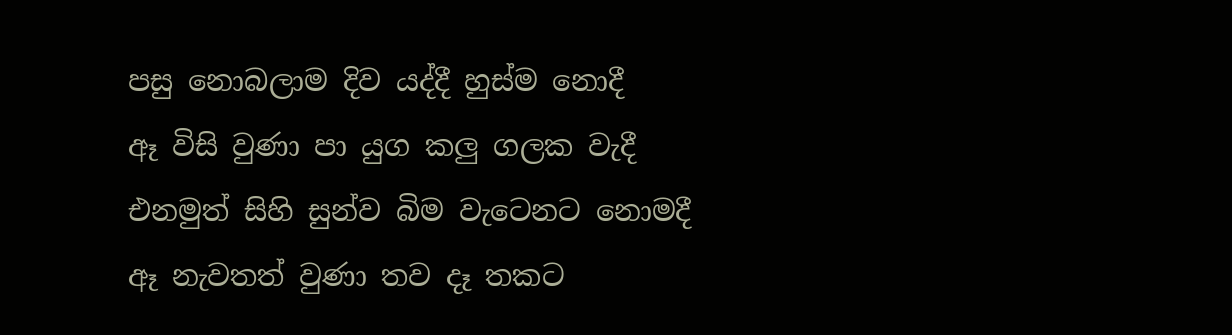පසු නොබලාම දිව යද්දී හුස්ම නොදී
ඈ විසි වුණා පා යුග කලු ගලක වැදී
එනමුත් සිහි සුන්ව බිම වැටෙනට නොමදී
ඈ නැවතත් වුණා තව දෑ තකට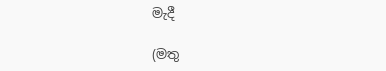මැදී

(මතු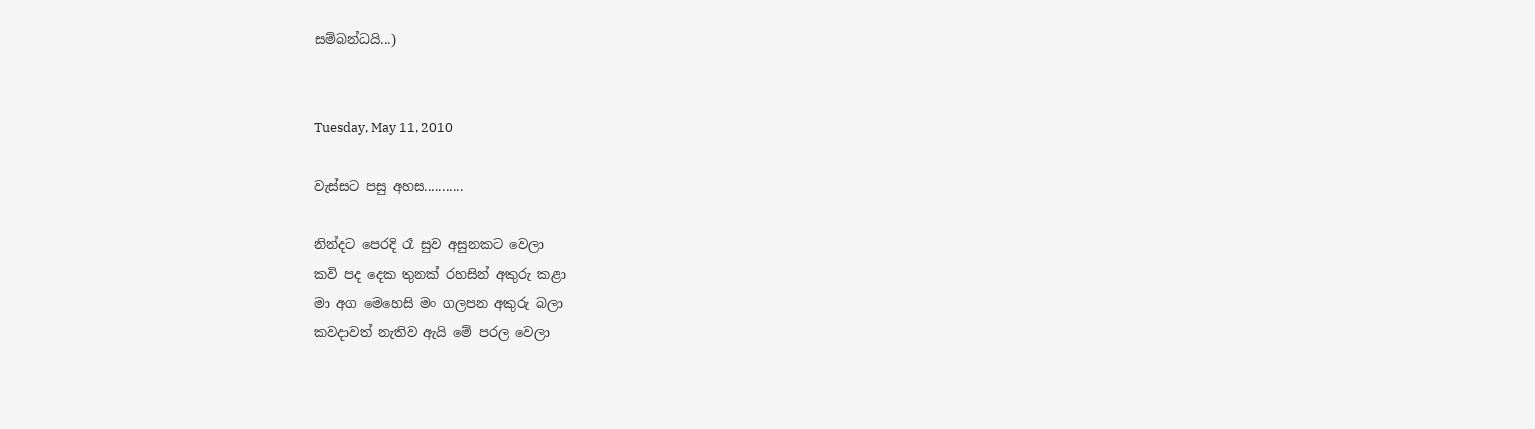සම්බන්ධයි...)


Tuesday, May 11, 2010

වැස්සට පසු අහස...........

නින්දට පෙරදි රෑ සුව අසුනකට වෙලා
කවි පද දෙක තුනක් රහසින් අකුරු කළා
මා අග මෙහෙසි මං ගලපන අකුරු බලා
කවදාවත් නැතිව ඇයි මේ පරල වෙලා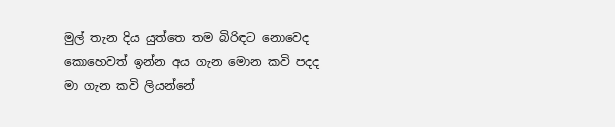මුල් තැන දිය යුත්තෙ තම බිරිඳට නොවෙද
කොහෙවත් ඉන්න අය ගැන මොන කවි පදද
මා ගැන කවි ලියන්නේ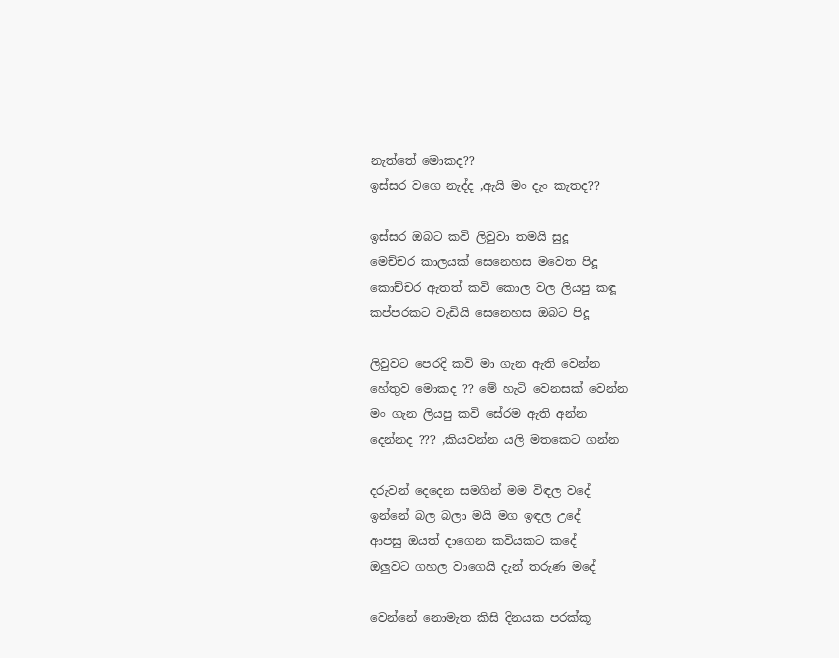නැත්තේ මොකද??
ඉස්සර වගෙ නැද්ද ,ඇයි මං දැං කැතද??

ඉස්සර ඔබට කවි ලිවුවා තමයි සුදූ
මෙච්චර කාලයක් සෙනෙහස මවෙත පිදූ
කොච්චර ඇතත් කවි කොල වල ලියපු කඳූ
කප්පරකට වැඩියි සෙනෙහස ඔබට පිදූ

ලිවුවට පෙරදි කවි මා ගැන ඇති වෙන්න
හේතුව මොකද ?? මේ හැටි වෙනසක් වෙන්න
මං ගැන ලියපු කවි සේරම ඇති අන්න
දෙන්නද ??? ,කියවන්න යලි මතකෙට ගන්න

දරුවන් දෙදෙන සමගින් මම විඳල වදේ
ඉන්නේ බල බලා මයි මග ඉඳල උදේ
ආපසු ඔයත් දාගෙන කවියකට කදේ
ඔලුවට ගහල වාගෙයි දැන් තරුණ මදේ

වෙන්නේ නොමැත කිසි දිනයක පරක්කූ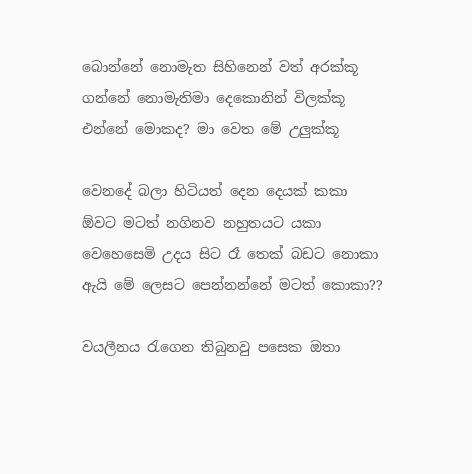බොන්නේ නොමැත සිහිනෙන් වත් අරක්කූ
ගන්නේ නොමැතිමා දෙකොනින් විලක්කූ
එන්නේ මොකද? මා වෙත මේ උලුක්කූ

වෙනදේ බලා හිටියත් දෙන දෙයක් කකා
ඕවට මටත් නගිනව නහුතයට යකා
වෙහෙසෙමි උදය සිට රෑ තෙක් බඩට නොකා
ඇයි මේ ලෙසට පෙන්නන්නේ මටත් කොකා??

වයලීනය රැගෙන තිබුනවු පසෙක ඔතා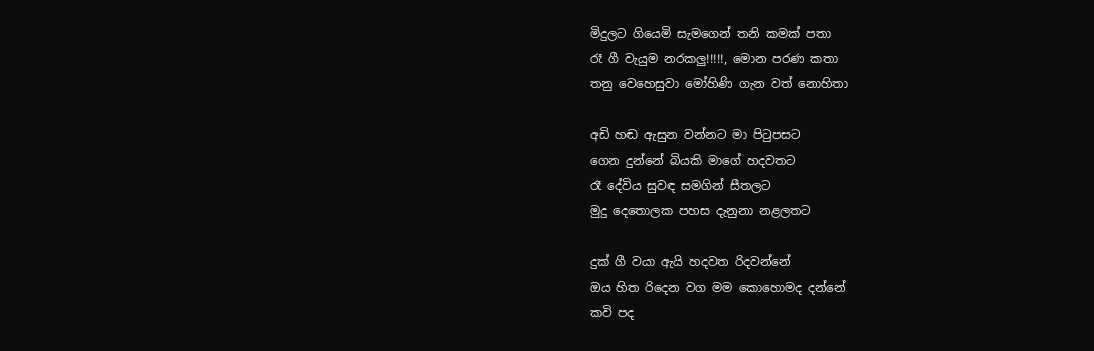මිදුලට ගියෙමි සැමගෙන් තනි කමක් පතා
රෑ ගී වැයුම නරකලු!!!!!, මොන පරණ කතා
තනු වෙහෙසුවා මෝහිණි ගැන වත් නොහිතා

අඩි හඬ ඇසුන වන්නට මා පිටුපසට
ගෙන දුන්නේ බියකි මාගේ හදවතට
රෑ දේවිය සුවඳ සමගින් සීතලට
මුදු දෙතොලක පහස දැනුනා නළලතට

දුක් ගී වයා ඇයි හදවත රිදවන්නේ
ඔය හිත රිදෙන වග මම කොහොමද දන්නේ
කවි පද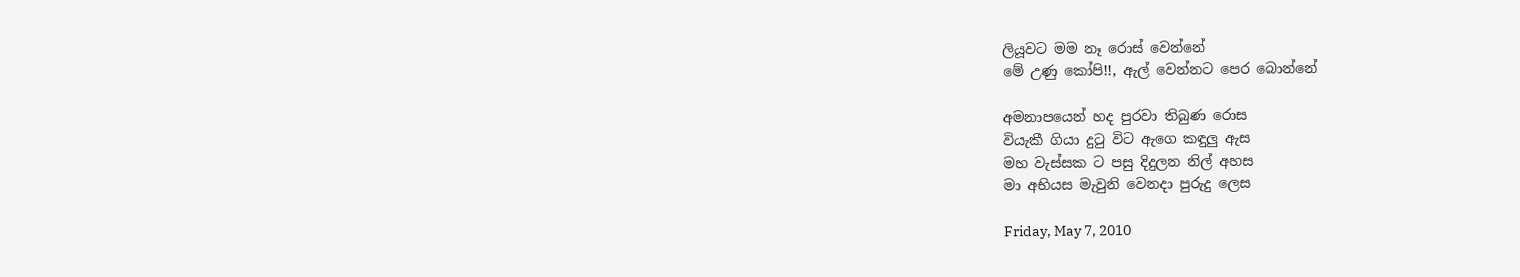ලියූවට මම නෑ රොස් වෙන්නේ
මේ උණු කෝපි!!, ඇල් වෙන්නට පෙර බොන්නේ

අමනාපයෙන් හද පුරවා තිබුණ රොස
වියැකී ගියා දුටු විට ඇගෙ කඳුලු ඇස
මහ වැස්සක ට පසු දිදුලන නිල් අහස
මා අභියස මැවුනි වෙනදා පුරුදු ලෙස

Friday, May 7, 2010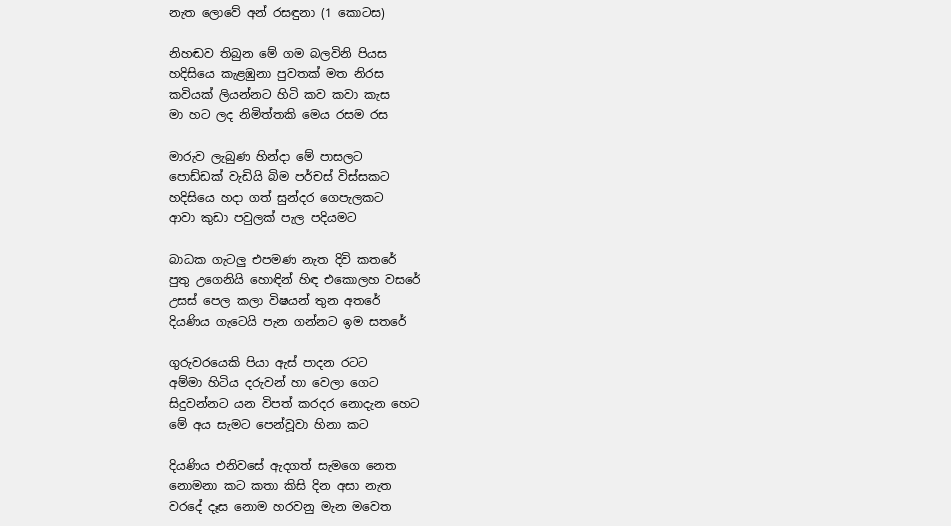නැත ලොවේ අන් රසඳුනා (1 කොටස)

නිහඬව තිබුන මේ ගම බලවිනි පියස
හදිසියෙ කැළඹුනා පුවතක් මත නිරස
කවියක් ලියන්නට හිටි කව කවා කැස
මා හට ලද නිමිත්තකි මෙය රසම රස

මාරුව ලැබුණ හින්දා මේ පාසලට
පොඩ්ඩක් වැඩියි බිම පර්චස් විස්සකට
හදිසියෙ හදා ගත් සුන්දර ගෙපැලකට
ආවා කුඩා පවුලක් පැල පදියමට

බාධක ගැටලු එපමණ නැත දිවි කතරේ
පුතු උගෙනියි හොඳින් හිඳ එකොලහ වසරේ
උසස් පෙල කලා විෂයන් තුන අතරේ
දියණිය ගැටෙයි පැන ගන්නට ඉම සතරේ

ගුරුවරයෙකි පියා ඇස් පාදන රටට
අම්මා හිටිය දරුවන් හා වෙලා ගෙට
සිදුවන්නට යන විපත් කරදර නොදැන හෙට
මේ අය සැමට පෙන්වූවා හිනා කට

දියණිය එනිවසේ ඇදගත් සැමගෙ නෙත
නොමනා කට කතා කිසි දින අසා නැත
වරදේ දෑස නොම හරවනු මැන මවෙත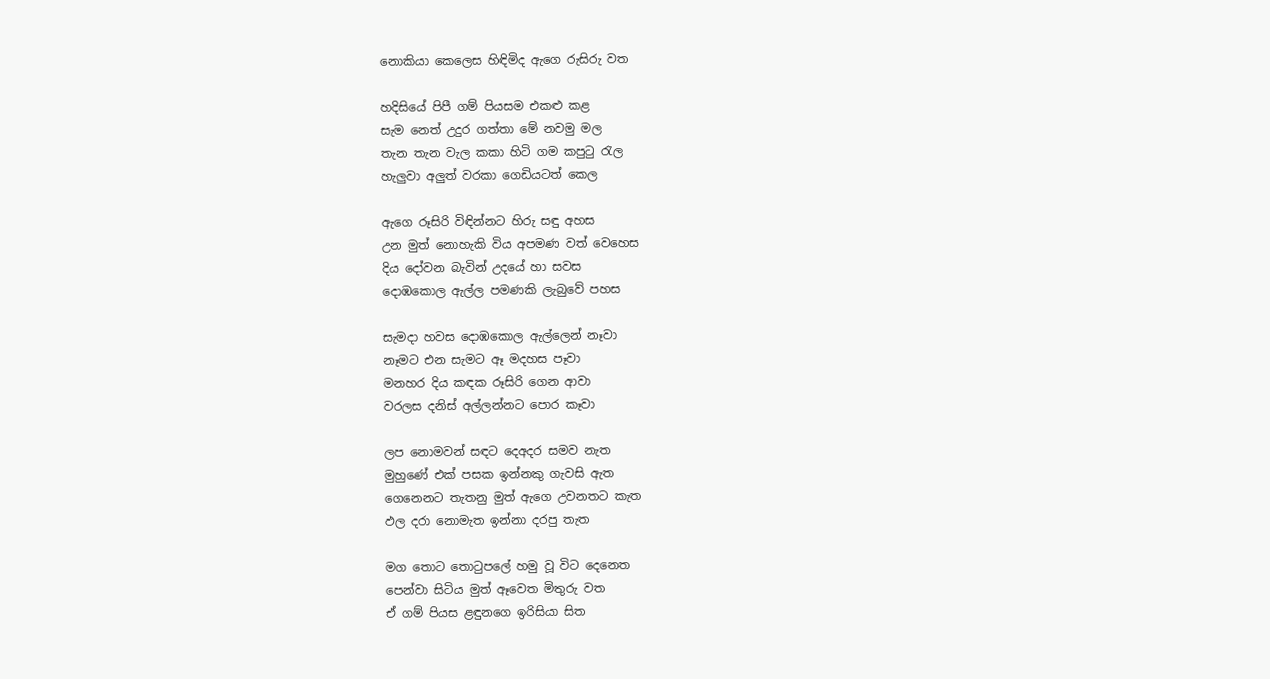නොකියා ‍කෙලෙස හිඳිමිද ඇගෙ රුසිරු වත

හදිසියේ පිපී ගම් පියසම එකළු කළ
සැම නෙත් උදුර ගත්තා මේ නවමු මල
තැන තැන වැල කකා හිටි ගම කපුටු රැල
හැලුවා අලුත් වරකා ගෙඩියටත් ‍කෙල

ඇගෙ රූසිරි විඳින්නට හිරු සඳු අහස
උන මුත් නොහැකි විය අපමණ වත් වෙහෙස
දිය දෝවන බැවින් උදයේ හා සවස
දොඹකොල ඇල්ල පමණකි ලැබුවේ පහස

සැමදා හවස දොඹකොල ඇල්ලෙන් නෑවා
නෑමට එන සැමට ඈ මදහස පෑවා
මනහර දිය කඳක රූසිරි ගෙන ආවා
වරලස දනිස් අල්ලන්නට පොර කෑවා

ලප නොමවන් සඳට දෙඅදර සමව නැත
මුහුණේ එක් පසක ඉන්නකු ගැවසි ඇත
ගෙනෙනට තැතනු මුත් ඇගෙ උවනතට කැත
ඵල දරා නොමැත ඉන්නා දරපු තැත

මග තොට තොටුපලේ හමු වූ විට දෙනෙත
පෙන්වා සිටිය මුත් ඈවෙත මිතුරු වත
ඒ ගම් පියස ළඳුනගෙ ඉරිසියා සිත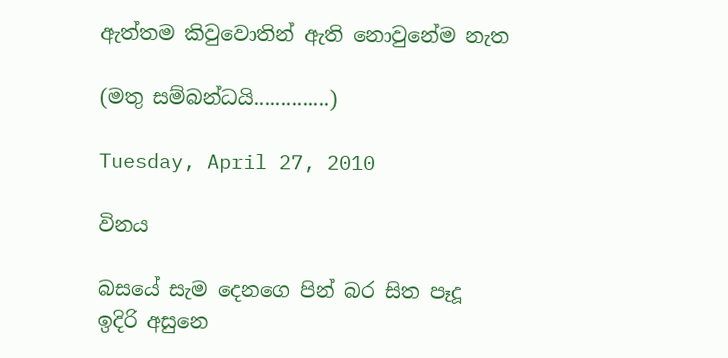ඇත්තම කිවුවොතින් ඇති නොවුනේම නැත

(මතු සම්බන්ධයි..............)

Tuesday, April 27, 2010

විනය

බසයේ සැම දෙනගෙ පින් බර සිත පෑදූ
ඉදිරි අසුනෙ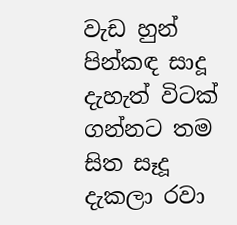වැඩ හුන් පින්කඳ සාදූ
දැහැත් විටක් ගන්නට තම සිත සෑදූ
දැකලා රවා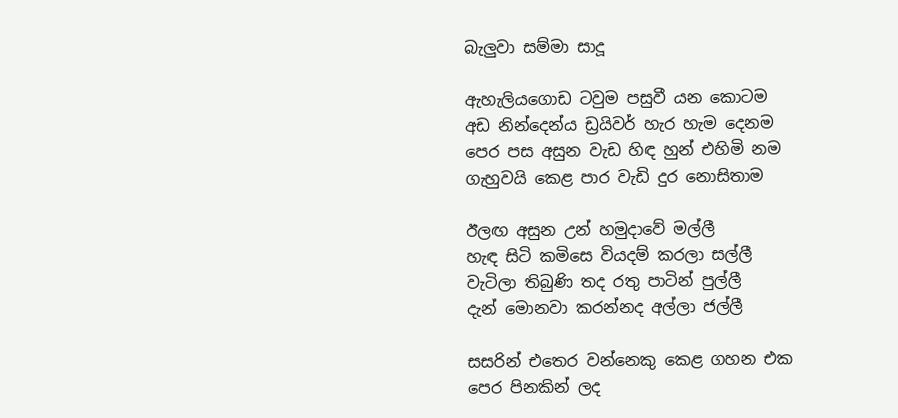බැලුවා සම්මා සාදූ

ඇහැලියගොඩ ටවුම පසුවී යන කොටම
අඩ නින්දෙන්ය ඩ්‍රයිවර් හැර හැම දෙනම
පෙර පස අසුන වැඩ හිඳ හුන් එහිමි නම
ගැහුවයි කෙළ පාර වැඩි දුර නොසිතාම

ඊලඟ අසුන උන් හමුදාවේ මල්ලී
හැඳ සිටි කමිසෙ වියදම් කරලා සල්ලී
වැටිලා තිබුණි තද රතු පාටින් පුල්ලී
දැන් මොනවා කරන්නද අල්ලා ජල්ලී

සසරින් එතෙර වන්නෙකු කෙළ ගහන එක
පෙර පිනකින් ලද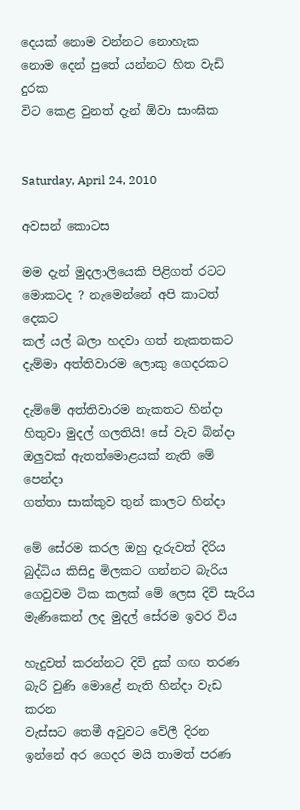දෙයක් නොම වන්නට නොහැක
නොම දෙන් පුතේ යන්නට හිත වැඩි දුරක
විට කෙළ වුනත් දැන් ඕවා සාංඝික


Saturday, April 24, 2010

අවසන් කොටස

මම දැන් මුදලාලියෙකි පිළිගත් රටට
මොකටද ? නැමෙන්නේ අපි කාටත් දෙකට
කල් යල් බලා හදවා ගත් නැකතකට
දැම්මා අත්තිවාරම ලොකු ගෙදරකට

දැම්මේ අත්තිවාරම නැකතට හින්දා
හිතුවා මුදල් ගලතියි! සේ වැව බින්දා
ඔලුවක් ඇතත්මොළයක් නැති මේ පෙන්දා
ගත්තා සාක්කුව තුන් කාලට හින්දා

මේ සේරම කරල ඔහු දැරුවත් දිරිය
බුද්ධිය කිසිදු මිලකට ගන්නට බැරිය
ගෙවුවම ටික කලක් මේ ලෙස දිවි සැරිය
මැණිකෙන් ලද මුදල් සේරම ඉවර විය

හැදුවත් කරන්නට දිවි දුක් ගඟ තරණ
බැරි වුණි මොළේ නැති හින්දා වැඩ කරන
වැස්සට තෙමී අවුවට වේලී දිරන
ඉන්නේ අර ගෙදර මයි තාමත් පරණ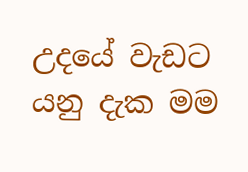උදයේ වැඩ‍ට යනු දැක මම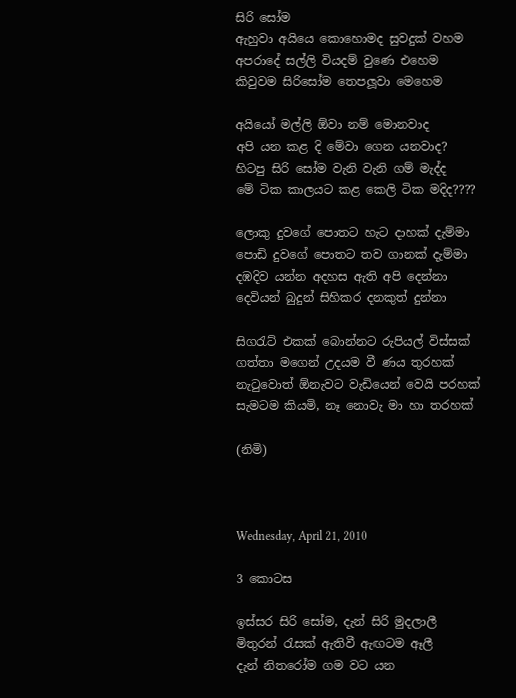සිරි සෝම
ඇහුවා අයියෙ කොහොමද සුවදුක් වහම
අපරාදේ සල්ලි වියදම් වුණෙ එහෙම
කිවුවම සිරිසෝම තෙපලූවා මෙහෙම

අයියෝ මල්ලි ඕවා නම් මොනවාද
අපි යන කළ දි මේවා ගෙන යනවාද?
හිටපු සිරි සෝම වැනි වැනි ගම් මැද්ද
මේ ටික කාලයට කළ කෙලි ටික මදිද????

ලොකු දුවගේ පොතට හැට දාහක් දැම්මා
පොඩි දුවගේ පොතට තව ගානක් දැම්මා
දඹදිව යන්න අදහස ඇති අපි දෙන්නා
දෙවියන් බුදුන් සිහිකර දනකුත් දුන්නා

සිගරැට් එකක් බොන්නට රුපියල් විස්සක්
ගත්තා මගෙන් උදයම වී ණය තුරහක්
නැටුවොත් ඕනැවට වැඩියෙන් වෙයි පරහක්
සැමටම කියමි, නෑ නොවැ මා හා තරහක්

(නිමි)



Wednesday, April 21, 2010

3 කොටස

ඉස්සර සිරි සෝම, දැන් සිරි මුදලාලී
මිතුරන් රැසක් ඇතිවී ඇඟටම ඈලී
දැන් නිතරෝම ගම වට යන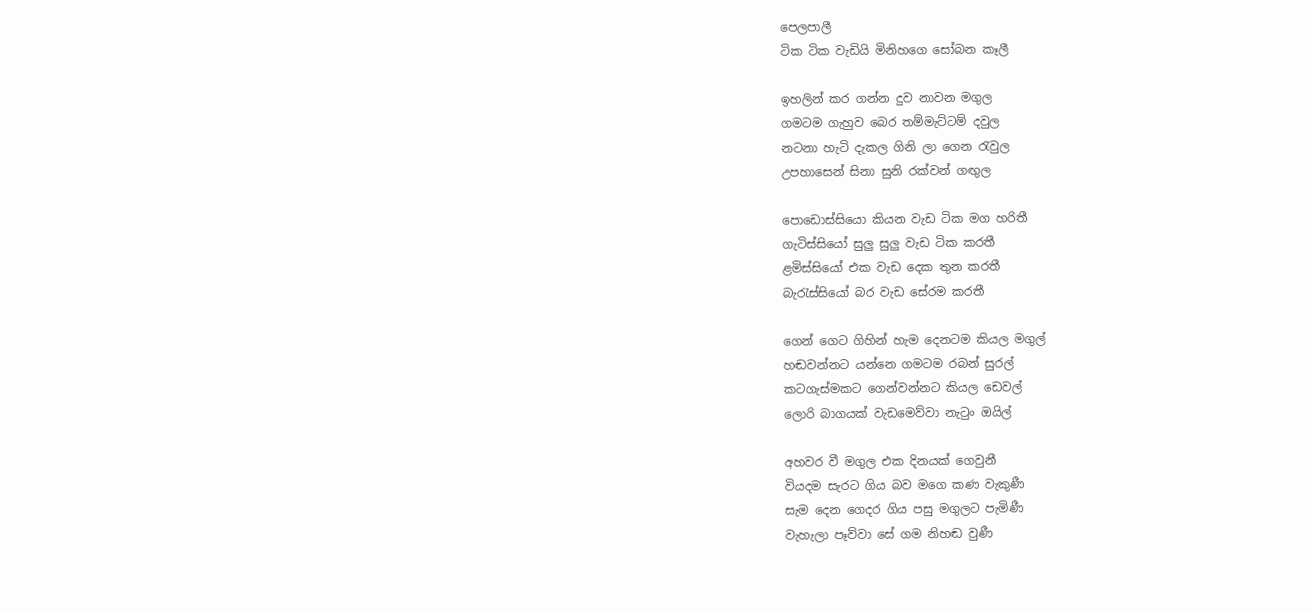පෙලපාලී
ටික ටික වැඩියි මිනිහගෙ සෝබන කෑලී

ඉහලින් කර ගන්න දුව නාවන මගුල
ගමටම ගැහුව බෙර තම්මැට්ටම් දවුල
නටනා හැටි දැකල ගිනි ලා ගෙන රැවුල
උපහාසෙන් සිනා සුනි රක්වන් ගඟුල

පොඩොස්සියො කියන වැඩ ටික මග හරිතී
ගැටිස්සියෝ සුලු සුලු වැඩ ටික කරතී
ළමිස්සියෝ එක වැඩ දෙක තුන කරතී
බැරැස්සියෝ බර වැඩ සේරම කරතී

ගෙන් ගෙට ගිහින් හැම දෙනටම කියල මගුල්
හඬවන්නට යන්නෙ ගමටම රබන් සුරල්
කටගැස්මකට ගෙන්වන්නට කියල ඩෙවල්
ලොරි බාගයක් වැඩමෙව්වා නැටුං ඔයිල්

අහවර වී මගුල එක දිනයක් ගෙවුනී
වියදම සැරට ගිය බව මගෙ කණ වැකුණී
සැම දෙන ගෙදර ගිය පසු මගුලට පැමිණී
වැහැලා පෑව්වා සේ ගම නිහඬ වුණී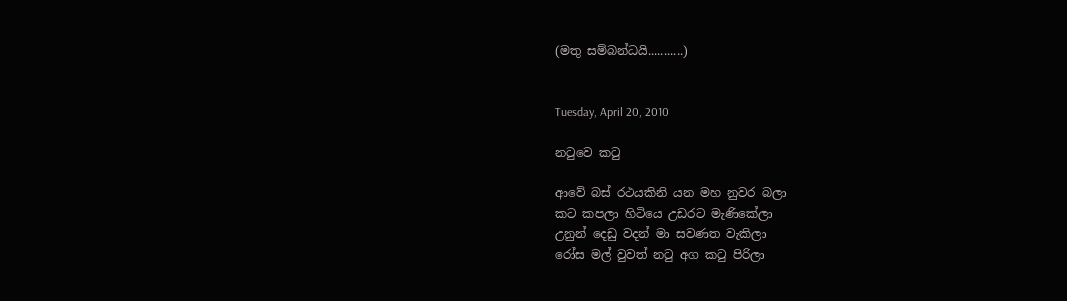(මතු සම්බන්ධයි...........)


Tuesday, April 20, 2010

නටුවෙ කටු

ආවේ බස් රථයකිනි යන මහ නුවර බලා
කට කපලා හිටියෙ උඩරට මැණිකේලා
උනුන් දෙඩු වදන් මා සවණත වැකිලා
රෝස මල් වුවත් නටු අග කටු පිරිලා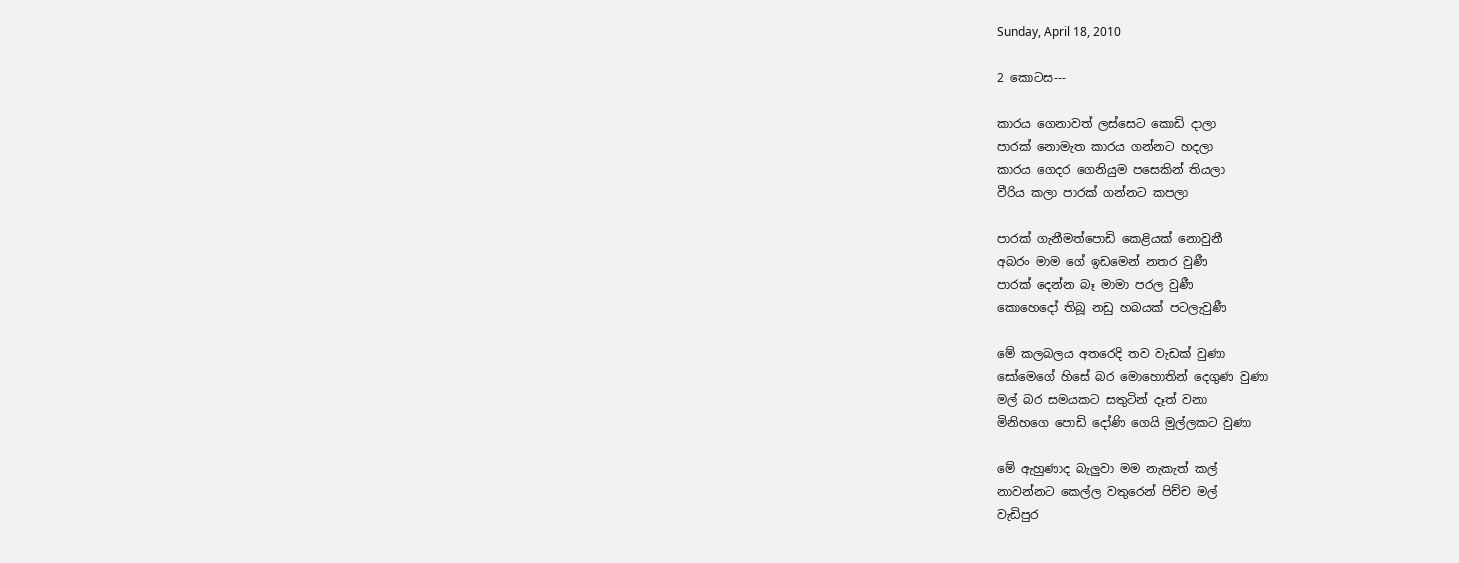Sunday, April 18, 2010

2 කොටස---

කාරය ගෙනාවත් ලස්සෙට කොඩි දාලා
පාරක් නොමැත කාරය ගන්නට හදලා
කාරය ගෙදර ගෙනියුම පසෙකින් තියලා
වීරිය කලා පාරක් ගන්නට කපලා

පාරක් ගැනීමත්පොඩි කෙළියක් නොවුනී
අබරං මාම ගේ ඉඩමෙන් නතර වුණී
පාරක් දෙන්න බෑ මාමා පරල වුණී
කොහෙදෝ තිබූ නඩු හබයක් පටලැවුණී

මේ කලබලය අතරෙදි තව වැඩක් වුණා
සෝමෙගේ හිසේ බර මොහොතින් දෙගුණ වුණා
මල් බර සමයකට සතුටින් දෑත් වනා
මිනිහගෙ පොඩි දෝණි ගෙයි මුල්ලකට වුණා

මේ ඇහුණාද බැලුවා මම නැකැත් කල්
නාවන්නට කෙල්ල වතුරෙන් පිච්ච මල්
වැඩිපුර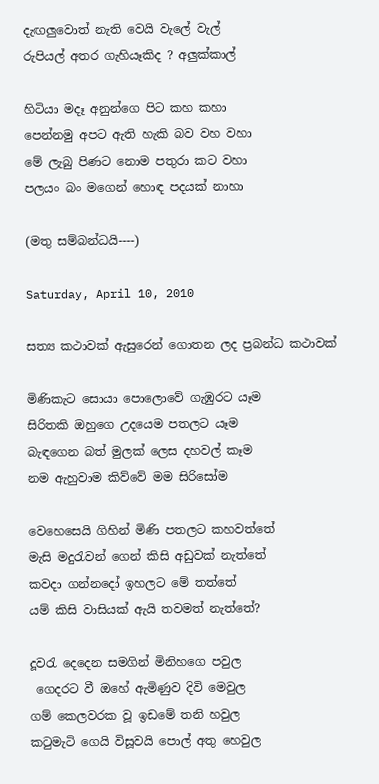දැඟලුවොත් නැති වෙයි වැලේ වැල්
රුපියල් අතර ගැහියෑකිද ? අලුක්කාල්

හිටියා මදෑ අනුන්ගෙ පිට කහ කහා
පෙන්නමු අපට ඇති හැකි බව වහ වහා
මේ ලැබු පිණට නොම පතුරා කට වහා
පලයං බං මගෙන් හොඳ පදයක් නාහා

(මතු සම්බන්ධයි----)

Saturday, April 10, 2010

සත්‍ය කථාවක් ඇසුරෙන් ගොතන ලද ප්‍රබන්ධ කථාවක්

මිණිකැට සොයා පොලොවේ ගැඹුරට යෑම
සිරිතකි ඔහුගෙ උදයෙම පතලට යෑම
බැඳගෙන බත් මුලක් ලෙස දහවල් කෑම
නම ඇහුවාම කිව්වේ මම සිරිසෝම

වෙහෙසෙයි ගිහින් මිණි පතලට කහවත්තේ
මැසි මදුරැවන් ගෙන් කිසි අඩුවක් නැත්තේ
කවදා ගන්නදෝ ඉහලට මේ තත්තේ
යම් කිසි වාසියක් ඇයි තවමත් නැත්තේ?

දූවරැ දෙදෙන සමගින් මිනිහගෙ පවුල
 ගෙදරට වී ඔහේ ඇමිණුව දිවි මෙවුල
ගම් කෙලවරක වූ ඉඩමේ තනි හවුල
කටුමැටි ගෙයි විසූවයි පොල් අතු හෙවුල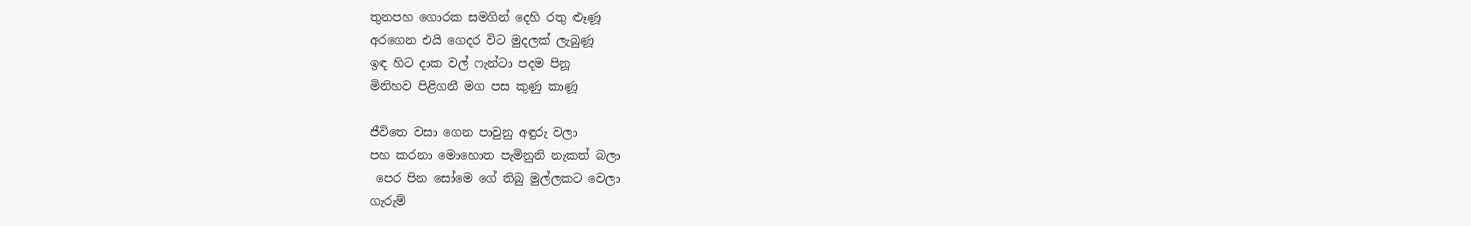තුනපහ ගොරක සමගින් දෙහි රතු ළූණූ
අරගෙන ‍එයි ගෙදර විට මුදලක් ලැබුණූ
ඉඳ හිට දාක වල් ෆැන්ටා පදම පිනූ
මිනිහව පිළිගනී මග පස කුණු කාණූ

ජීවිතෙ වසා ගෙන පාවුනු අඳුරු වලා
පහ කරනා මොහොත පැමිනුනි නැකත් බලා
 පෙර පින සෝමෙ ගේ තිබු මුල්ලකට වෙලා
ගැරුම්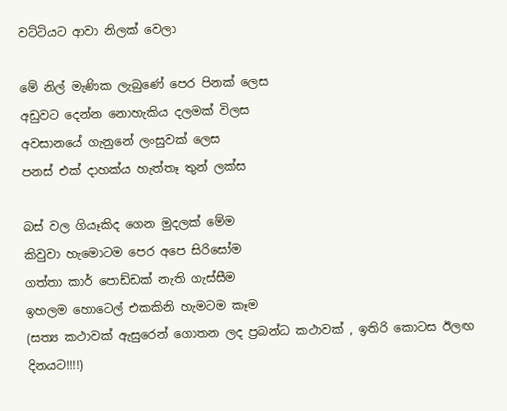වට්ටියට ආවා නිලක් වෙලා

මේ නිල් මැණික ලැබුණේ පෙර පිනක් ලෙස
අඩුවට දෙන්න නොහැකිය දලමක් විලස
අවසානයේ ගැනුනේ ලංසුවක් ලෙස
පනස් එක් දාහක්ය හැත්තෑ තුන් ලක්ස

බස් වල ගියෑකිද ගෙන මුදලක් මේම
කිවුවා හැමොටම පෙර අපෙ සිරිසෝම
ගත්තා කාර් පොඩ්ඩක් නැති ගැස්සීම
ඉහලම හොටෙල් එකකිනි හැමටම කෑම
(සත්‍ය කථාවක් ඇසුරෙන් ගොතන ලද ප්‍රබන්ධ කථාවක් , ඉතිරි ‍කොටස ‍ඊලඟ දිනයට!!!!)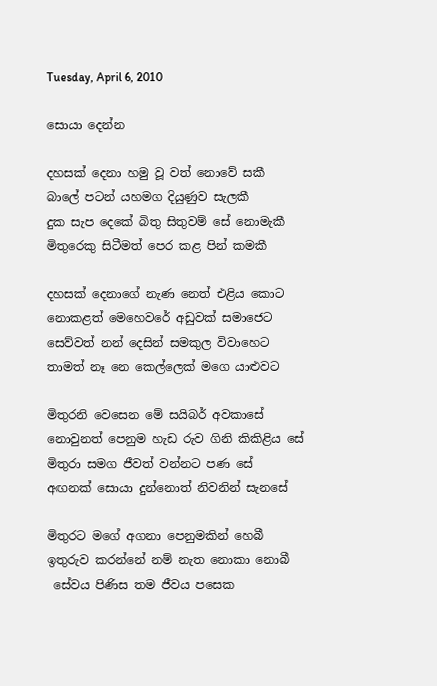Tuesday, April 6, 2010

සොයා දෙන්න

දහසක් දෙනා හමු වූ වත් නොවේ සකී
බාලේ පටන් යහමග දියුණුව සැලකී
දුක සැප දෙකේ බිතු සිතුවම් සේ නොමැකී
මිතුරෙකු සිටීමත් පෙර කළ පින් කමකී

දහසක් දෙනාගේ නැණ නෙත් එළිය කොට
නොකළත් මෙහෙවරේ අඩුවක් සමාජෙට
සෙව්වත් නන් දෙසින් සමකුල විවාහෙට
තාමත් නෑ නෙ කෙල්ලෙක් මගෙ යාළුවට

මිතුරනි වෙසෙන මේ සයිබර් අවකාසේ
නොවුනත් පෙනුම හැඩ රුව ගිනි කිකිළිය සේ
මිතුරා සමග ජීවත් වන්නට පණ සේ
අඟනක් සොයා දුන්නොත් නිවනින් සැනසේ

මිතුරට මගේ අගනා පෙනුමකින් හෙබී
ඉතුරුව කරන්නේ නම් නැත නොකා නොබී
 සේවය පිණිස තම ජීවය පසෙක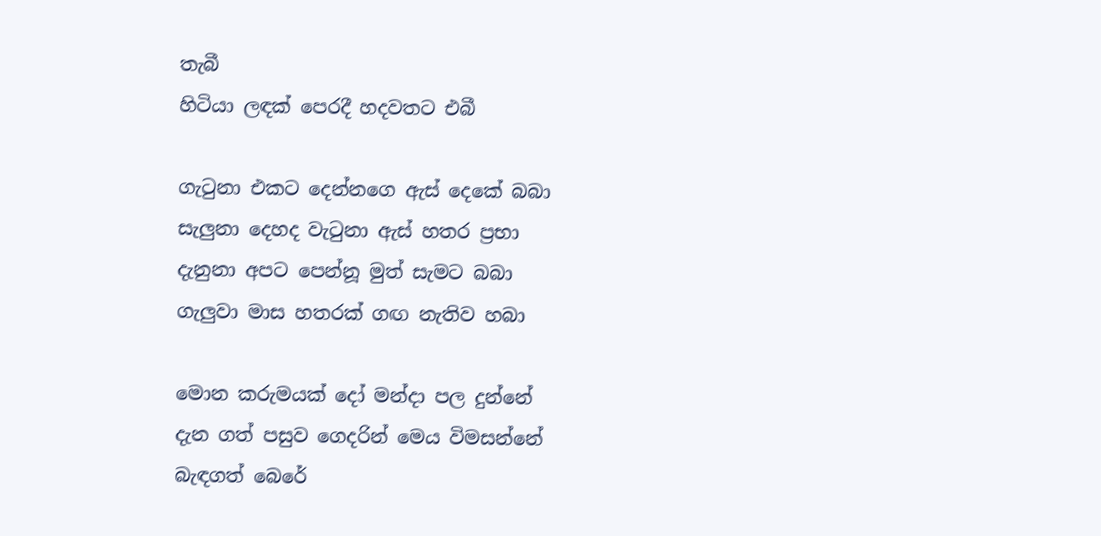තැබී
හිටියා ලඳක් පෙරදී හදවතට එබී

ගැටුනා එකට දෙන්නගෙ ඇස් දෙකේ බබා
සැලුනා දෙහද වැටුනා ඇස් හතර ප්‍රභා
දැනුනා අපට පෙන්නූ මුත් සැමට බබා
ගැලුවා මාස හතරක් ගඟ නැතිව හබා

මොන කරුමයක් දෝ මන්දා පල දුන්නේ
දැන ගත් පසුව ගෙදරින් මෙය විමසන්නේ
බැඳගත් බෙරේ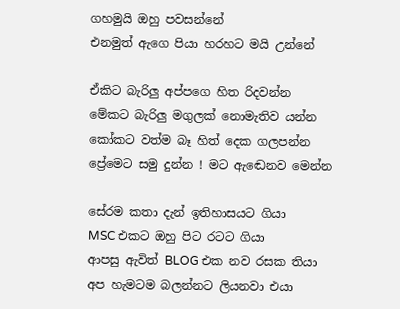ගහමුයි ඔහු පවසන්නේ
එනමුත් ඇගෙ පියා හරහට මයි උන්නේ

ඒකිට බැරිලු අප්පගෙ හිත රිදවන්න
මේකට බැරිලු මගුලක් නොමැතිව යන්න
කෝකට වත්ම බෑ හිත් දෙක ගලපන්න
ප්‍රේමෙට සමු දුන්න ! මට ‍ඇ‍ඬෙනව මෙන්න

සේරම කතා දැන් ඉතිහාසයට ගියා
MSC එකට ඔහු පිට රටට ගියා
ආපසු ඇවිත් BLOG එක නව රසක තියා
අප හැමටම බලන්නට ලියනවා එයා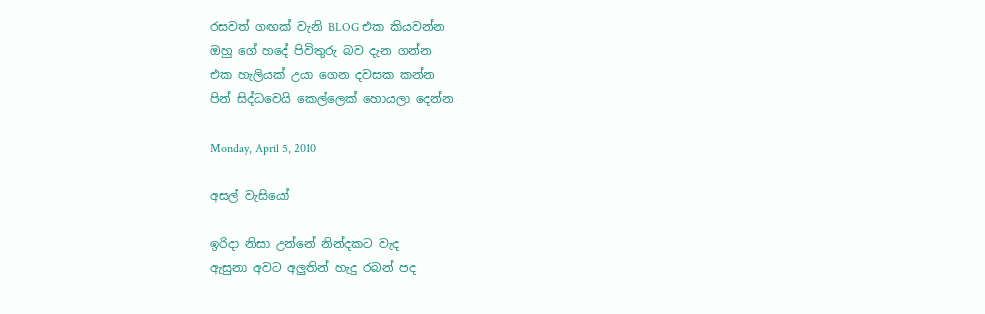රසවත් ගඟක් වැනි BLOG එක කියවන්න
ඔහු ගේ හදේ පිවිතුරු බව දැන ගන්න
එක හැලියක් උයා ගෙන දවසක කන්න
පින් සිද්ධවෙයි කෙල්ලෙක් හොයලා දෙන්න

Monday, April 5, 2010

අසල් වැසි‍යෝ

ඉරිදා නිසා උන්නේ නින්දකට වැද
ඇසුනා අවට අලුතින් හැදු රබන් පද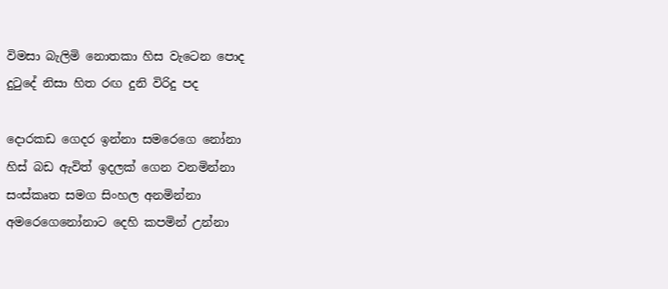විමසා බැලිමි නොතකා හිස වැටෙන පොද
දුටුදේ නිසා හිත රඟ දුනි විරිදු පද

දොරකඩ ගෙදර ඉන්නා සමරෙ‍ගෙ නෝනා
හිස් බඩ ඇවිත් ඉදලක් ගෙන වනමින්නා
සංස්කෘත සමග සිංහල අනමින්නා
අමරෙ‍ගෙනෝනාට දෙහි කපමින් උන්නා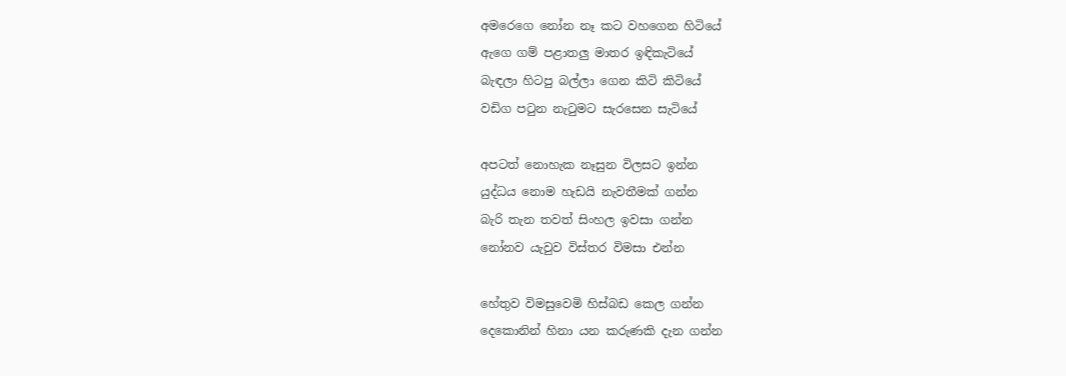අමරෙගෙ නෝන නෑ කට වහගෙන හිටියේ
ඇගෙ ගම් පළාතලු මාතර ඉඳිකැටියේ
බැඳලා හිටපු බල්ලා ගෙන කිටි කිටියේ
වඩිග පටුන නැටුමට සැරසෙන සැටියේ

අපටත් නොහැක නෑසුන විලසට ඉන්න
යුද්ධය නොම හැඩයි නැවතීමක් ගන්න
බැරි තැන තවත් සිංහල ඉවසා ගන්න
නෝනව යැවුව විස්තර විමසා එන්න

හේතුව විමසුවෙමි හිස්බඩ කෙල ගන්න
දෙකොනින් හිනා යන කරුණකි දැන ගන්න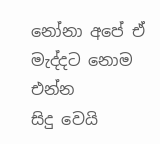නෝනා අපේ ඒ මැද්දට නොම එන්න
සිදු වෙයි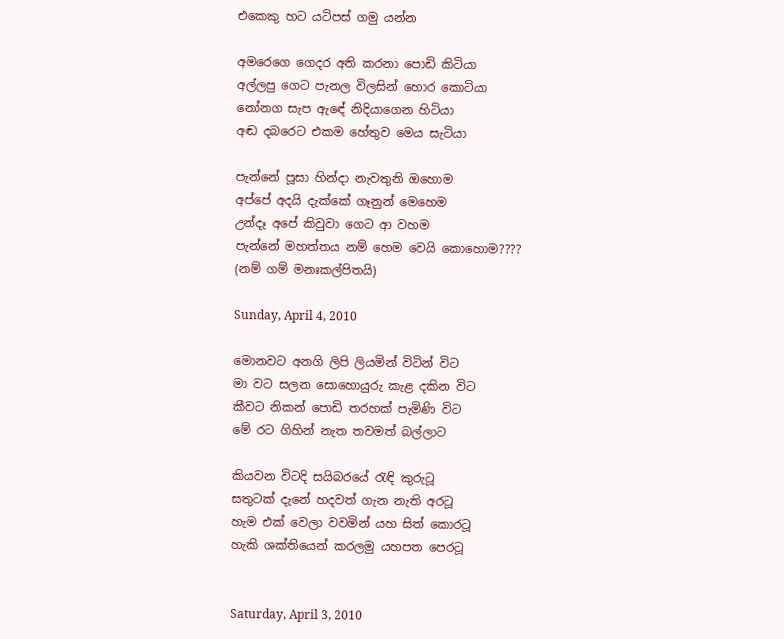එකෙකු හට යටිපස් ගමු යන්න

අමරෙගෙ ගෙදර අති කරනා පොඩි කිටියා
අල්ලපු ගෙට පැනල විලසින් හොර කොටියා
නෝනග සැප ඇ‍‍ඳේ නිදියාගෙන හිටියා
අඬ දබරෙට එකම හේතුව මෙය සැටියා

පැන්නේ පූසා හින්දා නැවතුනි ඔහොම
අප්පේ අදයි දැක්කේ ගෑනුන් මෙහෙම
උන්දෑ අපේ කිවු‍වා ගෙට ආ වහම
පැන්නේ මහත්තය නම් හෙම වෙයි කොහොම????
(නම් ගම් මනඃකල්පිතයි)

Sunday, April 4, 2010

මොනවට අනගි ලිපි ලියමින් විටින් විට
මා වට සලන සොහොයුරු කැළ දකින විට
කීවට නිකන් පොඩි තරහක් පැමිණි විට
මේ රට ගිහින් නැත තවමත් බල්ලාට

කියවන විටදි සයිබරයේ රැඳි කුරුටූ
සතුටක් දැනේ හදවත් ගැන නැති අරටූ
හැම එක් වෙලා වවමින් යහ සිත් කොරටූ
හැකි ශක්තියෙන් කරලමු යහපත පෙරටූ


Saturday, April 3, 2010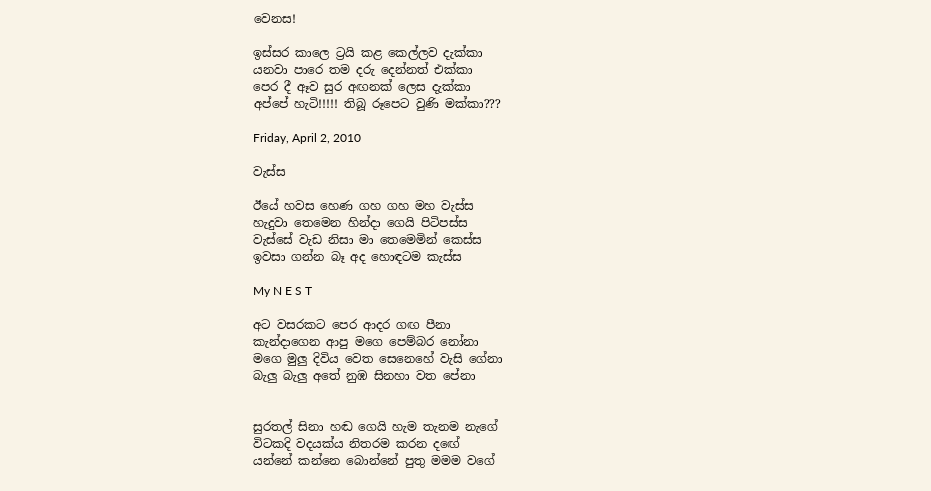වෙනස!

ඉස්සර කා‍ලෙ ට්‍රයි කළ කෙල්ලව දැක්කා
යනවා පාරෙ තම දරු දෙන්නත් එක්කා
පෙර දී ඈව සුර අඟනක් ලෙස දැක්කා
අප්පේ හැටි!!!!! තිබූ රූපෙට වුණි මක්කා???

Friday, April 2, 2010

වැස්ස

ඊයේ හවස හෙණ ගහ ගහ මහ වැස්ස
හැදුවා තෙමෙන හින්දා ගෙයි පිටිපස්ස
වැස්සේ වැඩ නිසා මා තෙමෙමින් කෙස්ස
ඉවසා ගන්න බෑ අද හොඳටම කැස්ස

My N E S T

අට වසරකට පෙර ආදර ගඟ පීනා
කැන්දාගෙන ආපු මගෙ පෙම්බර නෝනා
මගෙ මුලු දිවිය වෙත සෙනෙහේ වැසි ගේනා
බැලු බැලු අතේ නුඹ සිනහා වත පේනා


සුරතල් සිනා හඬ ගෙයි හැම තැනම නැගේ
විටකදි වදයක්ය නිතරම කරන ද‍ඟේ
යන්නේ කන්නෙ බොන්නේ පුතු මමම වගේ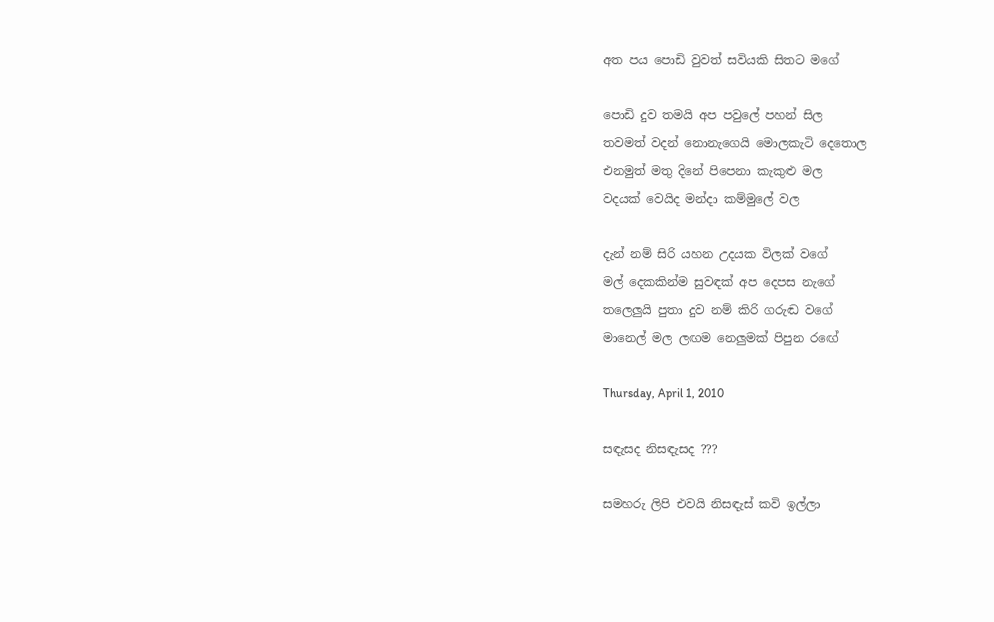අත පය පොඩි වුවත් සවියකි සිතට මගේ

පොඩි දුව තමයි අප පවුලේ පහන් සිල
තවමත් වදන් නොනැගෙයි මොලකැටි දෙතොල
එනමුත් මතු දිනේ පිපෙනා කැකුළු මල
වදයක් වෙයිද මන්දා කම්මුලේ වල

දැන් නම් සිරි යහන උදයක විලක් වගේ
මල් දෙකකින්ම සුවඳක් අප දෙපස නැගේ
තලෙලුයි පුතා දුව නම් කිරි ගරුඬ වගේ
මානෙල් මල ලඟම නෙලුමක් පිපුන ර‍‍‍‍‍ඟේ

Thursday, April 1, 2010

සඳැසද නිසඳැසද ???

සමහරු ලිපි එවයි නිසඳැස් කවි ඉල්ලා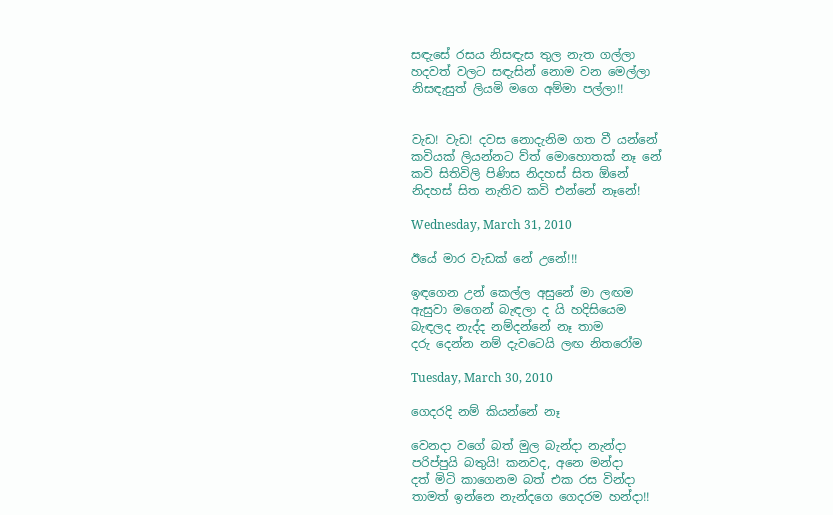සඳැසේ රසය නිසඳැස තුල නැත ගල්ලා
හදවත් වලට සඳැසින් නොම වන මෙල්ලා
නිසඳැසුත් ලියමි මගෙ අම්මා පල්ලා!!


වැඩ! වැඩ! දවස නොදැනිම ගත වී යන්නේ
කවියක් ලියන්නට ව්ත් මොහොතක් නෑ නේ
කවි සිතිවිලි පිණිස නිදහස් සිත ඕනේ‍
නිදහස් සිත නැතිව කවි එන්නේ නෑනේ!

Wednesday, March 31, 2010

ඊයේ මාර වැඩක් නේ උනේ!!!

ඉඳගෙන උන් කෙල්ල අසුනේ මා ලඟම
ඇසුවා මගෙන් බැඳලා ද යි හදිසියෙම
බැඳලද නැද්ද නම්දන්නේ නෑ තාම
දරු දෙන්න නම් දැවටෙයි ලඟ නිතරෝම

Tuesday, March 30, 2010

ගෙදරදි නම් කියන්නේ නෑ

වෙනදා වගේ බත් මුල බැන්දා නැන්දා
පරිප්පුයි බතුයි! කනවද, අනෙ මන්දා
දත් මිටි කාගෙනම බත් එක රස වින්දා
තාමත් ඉන්නෙ නැන්දගෙ ගෙදරම හන්දා!!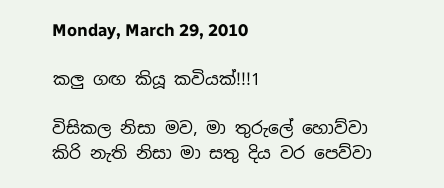Monday, March 29, 2010

කලු ගඟ කියූ කවියක්!!!1

විසිකල නිසා මව, මා තුරුලේ හොව්වා
කිරි නැති නිසා මා සතු දිය වර පෙව්වා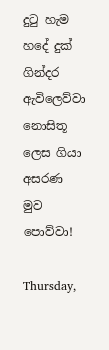දුටු හැම හදේ දුක් ගින්දර ඇවිලෙව්වා
නොසිතූ ලෙස ගියා අසරණ මුව පොව්වා!

Thursday,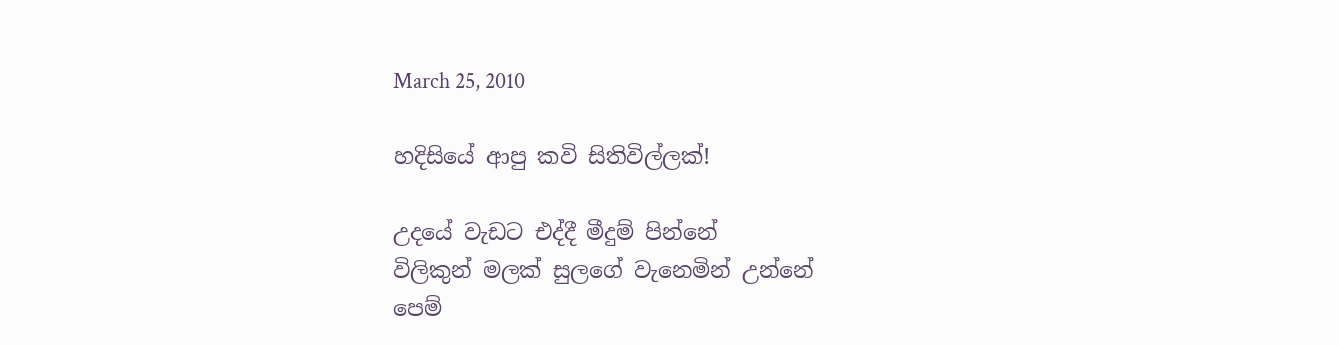March 25, 2010

හදිසියේ ආපු කවි සිතිවිල්ලක්!

උදයේ වැඩට එද්දී මීදුම් පින්නේ
විලිකුන් මලක් සුලගේ වැනෙමින් උන්නේ
පෙම්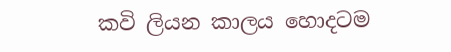කවි ලියන කාලය හොදටම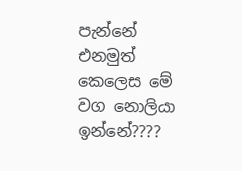පැන්නේ
එනමුත් කෙලෙස මේ වග නොලියා ඉන්නේ????